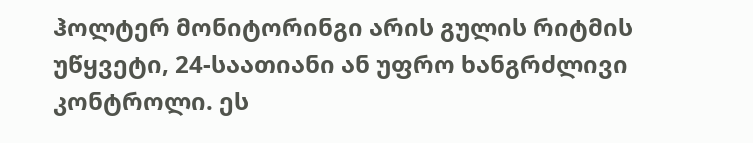ჰოლტერ მონიტორინგი არის გულის რიტმის უწყვეტი, 24-საათიანი ან უფრო ხანგრძლივი კონტროლი. ეს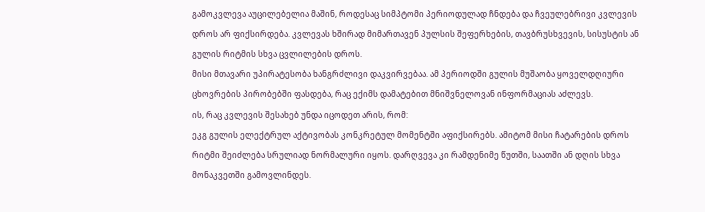გამოკვლევა აუცილებელია მაშინ, როდესაც სიმპტომი პერიოდულად ჩნდება და ჩვეულებრივი კვლევის დროს არ ფიქსირდება. კვლევას ხშირად მიმართავენ პულსის შეფერხების, თავბრუსხვევის, სისუსტის ან გულის რიტმის სხვა ცვლილების დროს.
მისი მთავარი უპირატესობა ხანგრძლივი დაკვირვებაა. ამ პერიოდში გულის მუშაობა ყოველდღიური ცხოვრების პირობებში ფასდება, რაც ექიმს დამატებით მნიშვნელოვან ინფორმაციას აძლევს.
ის, რაც კვლევის შესახებ უნდა იცოდეთ არის, რომ:
ეკგ გულის ელექტრულ აქტივობას კონკრეტულ მომენტში აფიქსირებს. ამიტომ მისი ჩატარების დროს რიტმი შეიძლება სრულიად ნორმალური იყოს. დარღვევა კი რამდენიმე წუთში, საათში ან დღის სხვა მონაკვეთში გამოვლინდეს.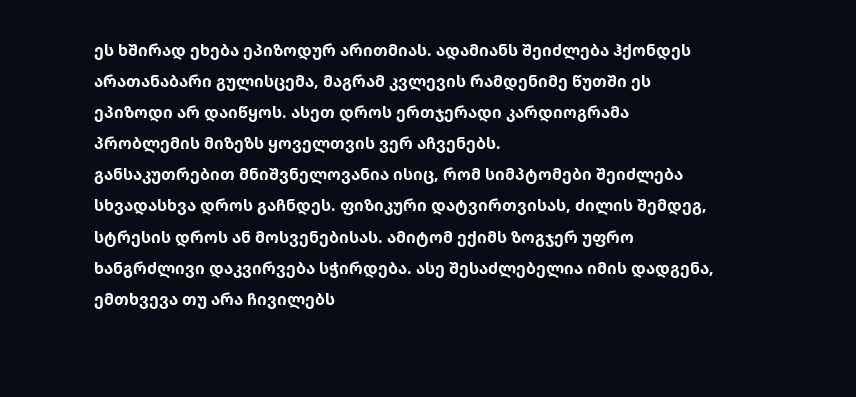ეს ხშირად ეხება ეპიზოდურ არითმიას. ადამიანს შეიძლება ჰქონდეს არათანაბარი გულისცემა, მაგრამ კვლევის რამდენიმე წუთში ეს ეპიზოდი არ დაიწყოს. ასეთ დროს ერთჯერადი კარდიოგრამა პრობლემის მიზეზს ყოველთვის ვერ აჩვენებს.
განსაკუთრებით მნიშვნელოვანია ისიც, რომ სიმპტომები შეიძლება სხვადასხვა დროს გაჩნდეს. ფიზიკური დატვირთვისას, ძილის შემდეგ, სტრესის დროს ან მოსვენებისას. ამიტომ ექიმს ზოგჯერ უფრო ხანგრძლივი დაკვირვება სჭირდება. ასე შესაძლებელია იმის დადგენა, ემთხვევა თუ არა ჩივილებს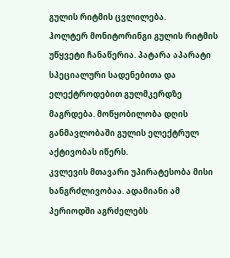გულის რიტმის ცვლილება.
ჰოლტერ მონიტორინგი გულის რიტმის უწყვეტი ჩანაწერია. პატარა აპარატი სპეციალური სადენებითა და ელექტროდებით გულმკერდზე მაგრდება. მოწყობილობა დღის განმავლობაში გულის ელექტრულ აქტივობას იწერს.
კვლევის მთავარი უპირატესობა მისი ხანგრძლივობაა. ადამიანი ამ პერიოდში აგრძელებს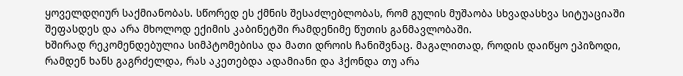ყოველდღიურ საქმიანობას. სწორედ ეს ქმნის შესაძლებლობას, რომ გულის მუშაობა სხვადასხვა სიტუაციაში შეფასდეს და არა მხოლოდ ექიმის კაბინეტში რამდენიმე წუთის განმავლობაში.
ხშირად რეკომენდებულია სიმპტომებისა და მათი დროის ჩანიშვნაც. მაგალითად, როდის დაიწყო ეპიზოდი, რამდენ ხანს გაგრძელდა, რას აკეთებდა ადამიანი და ჰქონდა თუ არა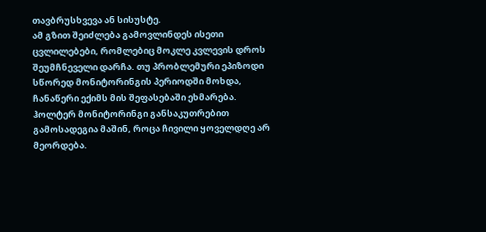თავბრუსხვევა ან სისუსტე.
ამ გზით შეიძლება გამოვლინდეს ისეთი ცვლილებები, რომლებიც მოკლე კვლევის დროს შეუმჩნეველი დარჩა. თუ პრობლემური ეპიზოდი სწორედ მონიტორინგის პერიოდში მოხდა, ჩანაწერი ექიმს მის შეფასებაში ეხმარება.
ჰოლტერ მონიტორინგი განსაკუთრებით გამოსადეგია მაშინ, როცა ჩივილი ყოველდღე არ მეორდება.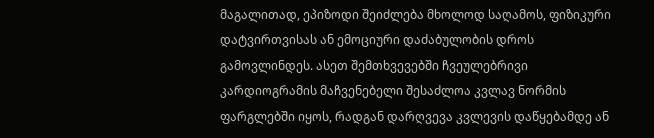მაგალითად, ეპიზოდი შეიძლება მხოლოდ საღამოს, ფიზიკური დატვირთვისას ან ემოციური დაძაბულობის დროს გამოვლინდეს. ასეთ შემთხვევებში ჩვეულებრივი კარდიოგრამის მაჩვენებელი შესაძლოა კვლავ ნორმის ფარგლებში იყოს, რადგან დარღვევა კვლევის დაწყებამდე ან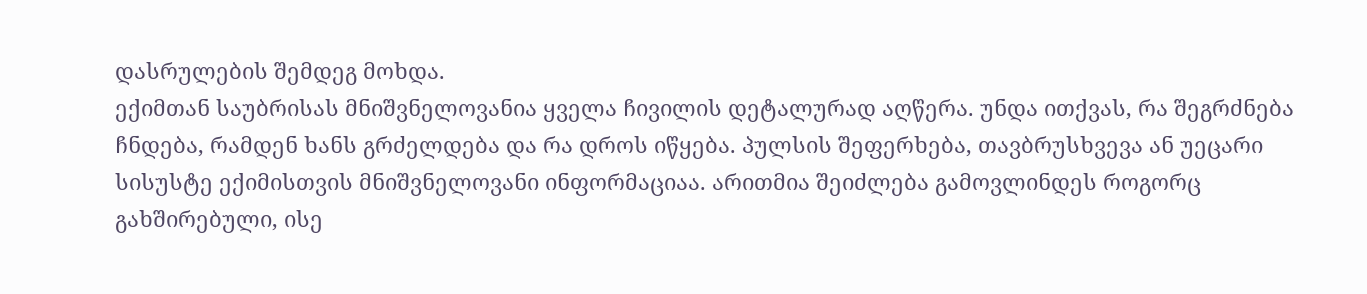დასრულების შემდეგ მოხდა.
ექიმთან საუბრისას მნიშვნელოვანია ყველა ჩივილის დეტალურად აღწერა. უნდა ითქვას, რა შეგრძნება ჩნდება, რამდენ ხანს გრძელდება და რა დროს იწყება. პულსის შეფერხება, თავბრუსხვევა ან უეცარი სისუსტე ექიმისთვის მნიშვნელოვანი ინფორმაციაა. არითმია შეიძლება გამოვლინდეს როგორც გახშირებული, ისე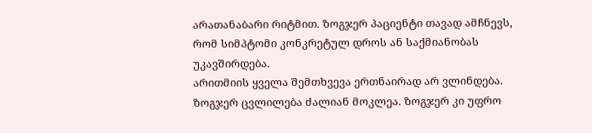არათანაბარი რიტმით. ზოგჯერ პაციენტი თავად ამჩნევს, რომ სიმპტომი კონკრეტულ დროს ან საქმიანობას უკავშირდება.
არითმიის ყველა შემთხვევა ერთნაირად არ ვლინდება. ზოგჯერ ცვლილება ძალიან მოკლეა. ზოგჯერ კი უფრო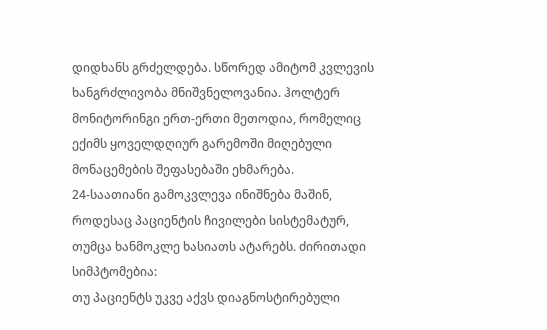დიდხანს გრძელდება. სწორედ ამიტომ კვლევის ხანგრძლივობა მნიშვნელოვანია. ჰოლტერ მონიტორინგი ერთ-ერთი მეთოდია, რომელიც ექიმს ყოველდღიურ გარემოში მიღებული მონაცემების შეფასებაში ეხმარება.
24-საათიანი გამოკვლევა ინიშნება მაშინ, როდესაც პაციენტის ჩივილები სისტემატურ, თუმცა ხანმოკლე ხასიათს ატარებს. ძირითადი სიმპტომებია:
თუ პაციენტს უკვე აქვს დიაგნოსტირებული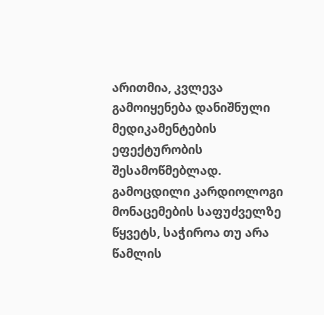არითმია, კვლევა გამოიყენება დანიშნული მედიკამენტების ეფექტურობის შესამოწმებლად. გამოცდილი კარდიოლოგი მონაცემების საფუძველზე წყვეტს, საჭიროა თუ არა წამლის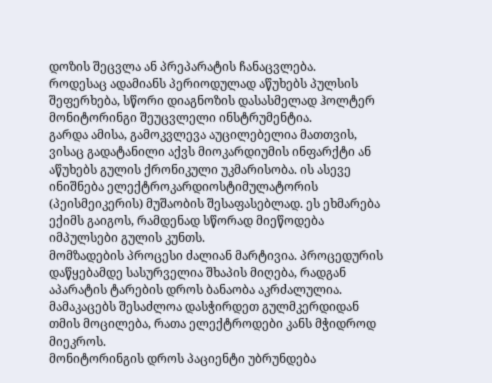დოზის შეცვლა ან პრეპარატის ჩანაცვლება.
როდესაც ადამიანს პერიოდულად აწუხებს პულსის შეფერხება, სწორი დიაგნოზის დასასმელად ჰოლტერ მონიტორინგი შეუცვლელი ინსტრუმენტია.
გარდა ამისა, გამოკვლევა აუცილებელია მათთვის, ვისაც გადატანილი აქვს მიოკარდიუმის ინფარქტი ან აწუხებს გულის ქრონიკული უკმარისობა. ის ასევე ინიშნება ელექტროკარდიოსტიმულატორის (პეისმეიკერის) მუშაობის შესაფასებლად. ეს ეხმარება ექიმს გაიგოს, რამდენად სწორად მიეწოდება იმპულსები გულის კუნთს.
მომზადების პროცესი ძალიან მარტივია. პროცედურის დაწყებამდე სასურველია შხაპის მიღება, რადგან აპარატის ტარების დროს ბანაობა აკრძალულია. მამაკაცებს შესაძლოა დასჭირდეთ გულმკერდიდან თმის მოცილება, რათა ელექტროდები კანს მჭიდროდ მიეკროს.
მონიტორინგის დროს პაციენტი უბრუნდება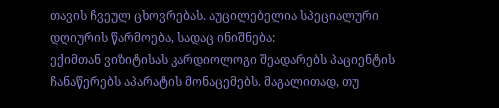თავის ჩვეულ ცხოვრებას. აუცილებელია სპეციალური დღიურის წარმოება, სადაც ინიშნება:
ექიმთან ვიზიტისას კარდიოლოგი შეადარებს პაციენტის ჩანაწერებს აპარატის მონაცემებს. მაგალითად, თუ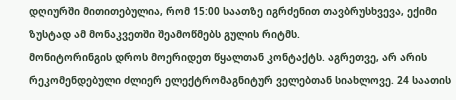დღიურში მითითებულია, რომ 15:00 საათზე იგრძენით თავბრუსხვევა, ექიმი ზუსტად ამ მონაკვეთში შეამოწმებს გულის რიტმს.
მონიტორინგის დროს მოერიდეთ წყალთან კონტაქტს. აგრეთვე, არ არის რეკომენდებული ძლიერ ელექტრომაგნიტურ ველებთან სიახლოვე. 24 საათის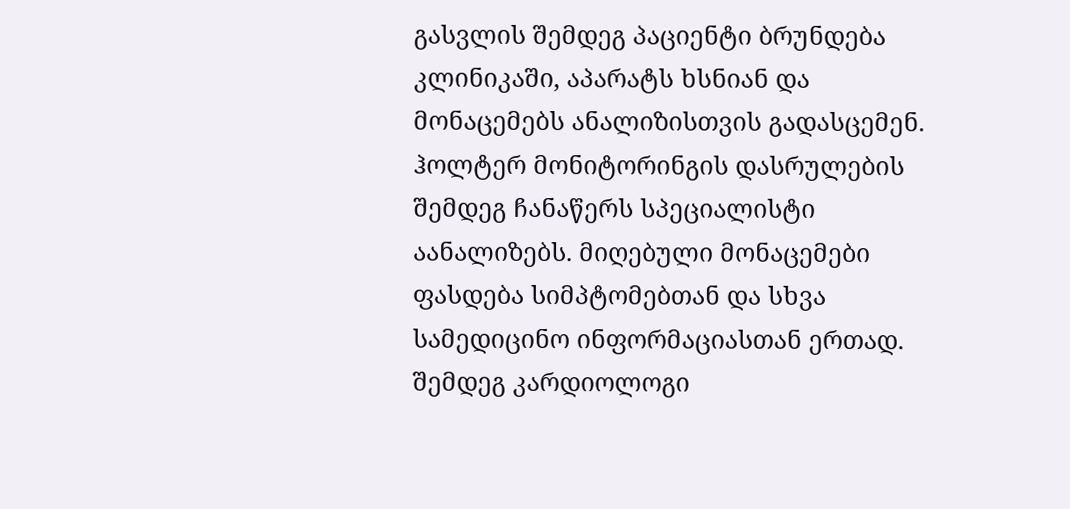გასვლის შემდეგ პაციენტი ბრუნდება კლინიკაში, აპარატს ხსნიან და მონაცემებს ანალიზისთვის გადასცემენ.
ჰოლტერ მონიტორინგის დასრულების შემდეგ ჩანაწერს სპეციალისტი აანალიზებს. მიღებული მონაცემები ფასდება სიმპტომებთან და სხვა სამედიცინო ინფორმაციასთან ერთად. შემდეგ კარდიოლოგი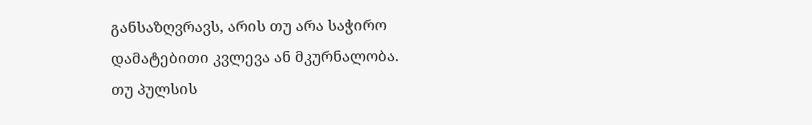განსაზღვრავს, არის თუ არა საჭირო დამატებითი კვლევა ან მკურნალობა.
თუ პულსის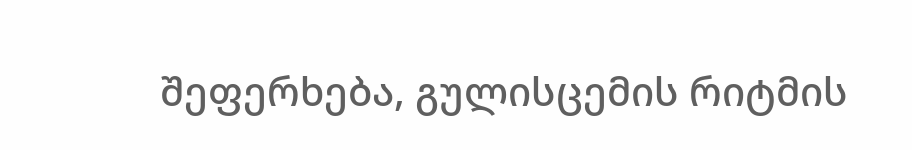შეფერხება, გულისცემის რიტმის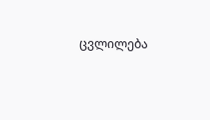ცვლილება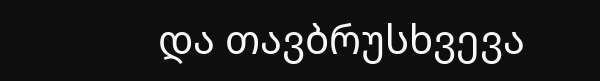და თავბრუსხვევა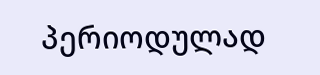პერიოდულად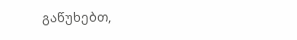გაწუხებთ,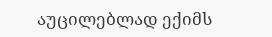აუცილებლად ექიმს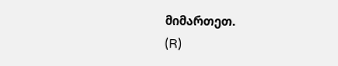მიმართეთ.
(R)